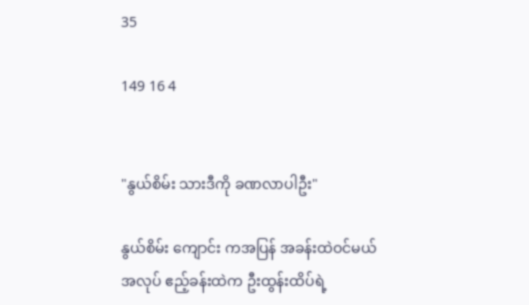35

149 16 4


"နွယ်စိမ်း သားဒီကို ခဏလာပါဦး"

နွယ်စိမ်း ကျောင်း ကအပြန် အခန်းထဲဝင်မယ်
အလုပ် ဧည့်ခန်းထဲက ဦးထွန်းထိပ်ရဲ့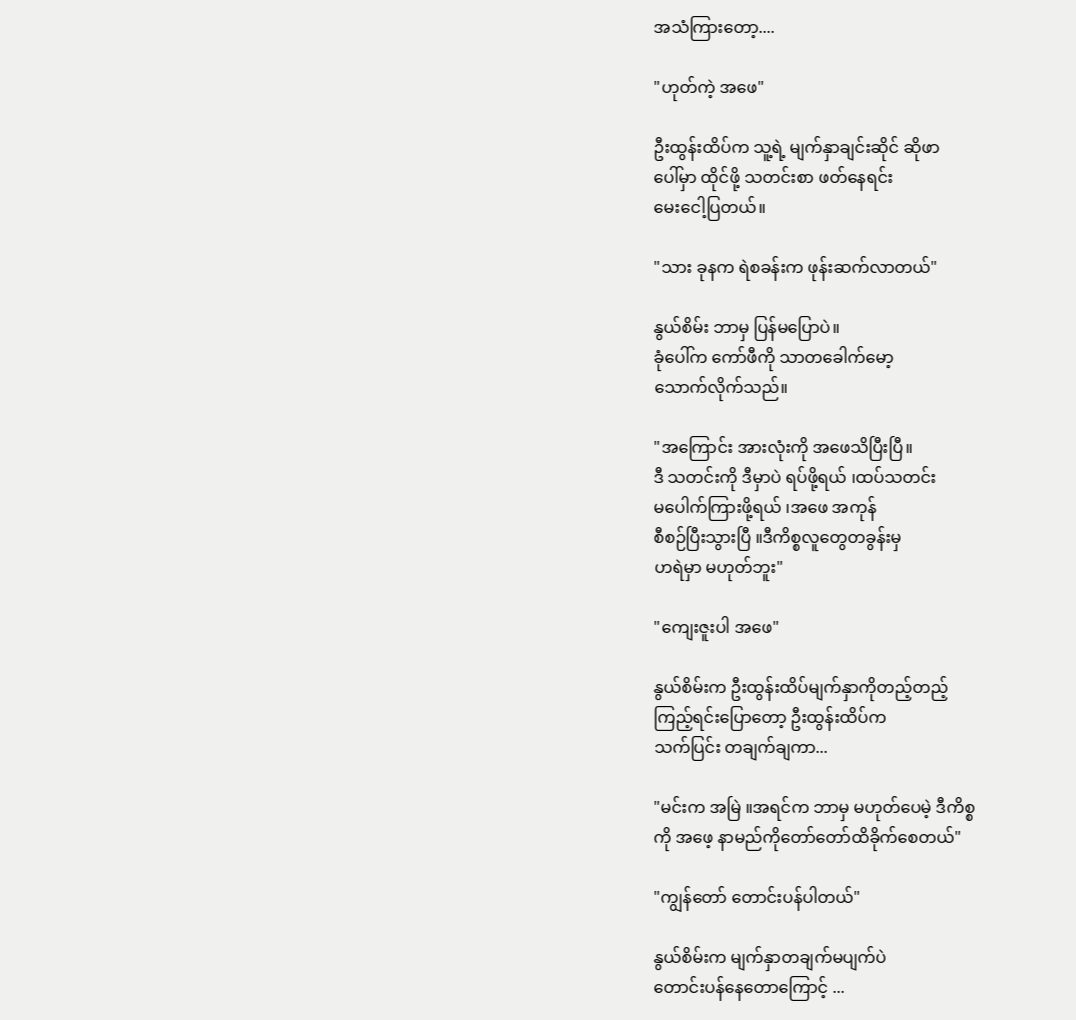အသံကြားတော့....

"ဟုတ်ကဲ့ အဖေ"

ဦးထွန်းထိပ်က သူ့ရဲ့ မျက်နှာချင်းဆိုင် ဆိုဖာ
ပေါ်မှာ ထိုင်ဖို့ သတင်းစာ ဖတ်နေရင်း
မေးငေါ့ပြတယ်။

"သား ခုနက ရဲစခန်းက ဖုန်းဆက်လာတယ်"

နွယ်စိမ်း ဘာမှ ပြန်မပြောပဲ။
ခုံပေါ်က ကော်ဖီကို သာတခေါက်မော့
သောက်လိုက်သည်။

"အကြောင်း အားလုံးကို အဖေသိပြီးပြီ။
ဒီ သတင်းကို ဒီမှာပဲ ရပ်ဖို့ရယ် ၊ထပ်သတင်း
မပေါက်ကြားဖို့ရယ် ၊အဖေ အကုန်
စီစဉ်ပြီးသွားပြီ ။ဒီကိစ္စလူတွေတခွန်းမှ
ဟရဲမှာ မဟုတ်ဘူး"

"ကျေးဇူးပါ အဖေ"

နွယ်စိမ်းက ဦးထွန်းထိပ်မျက်နှာကိုတည့်တည့်
ကြည့်ရင်းပြောတော့ ဦးထွန်းထိပ်က
သက်ပြင်း တချက်ချကာ...

"မင်းက အမြဲ ။အရင်က ဘာမှ မဟုတ်ပေမဲ့ ဒီကိစ္စ
ကို အဖေ့ နာမည်ကိုတော်တော်ထိခိုက်စေတယ်"

"ကျွန်တော် တောင်းပန်ပါတယ်"

နွယ်စိမ်းက မျက်နှာတချက်မပျက်ပဲ
တောင်းပန်နေတောကြောင့် ...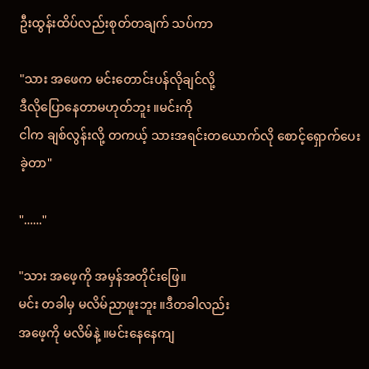ဦးထွန်းထိပ်လည်းစုတ်တချက် သပ်ကာ

"သား အဖေက မင်းတောင်းပန်လိုချင်လို့
ဒီလိုပြောနေတာမဟုတ်ဘူး ။မင်းကို
ငါက ချစ်လွန်းလို့ တကယ့် သားအရင်းတယောက်လို စောင့်ရှောက်ပေးခဲ့တာ"

"......"

"သား အဖေ့ကို အမှန်အတိုင်းဖြေ။
မင်း တခါမှ မလိမ်ညာဖူးဘူး ။ဒီတခါလည်း
အဖေ့ကို မလိမ်နဲ့ ။မင်းနေနေကျ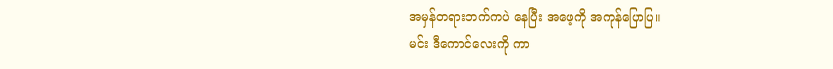အမှန်တရားဘက်ကပဲ နေပြီး အဖေ့ကို အကုန်ပြောပြ။
မင်း ဒီကောင်လေးကို ကာ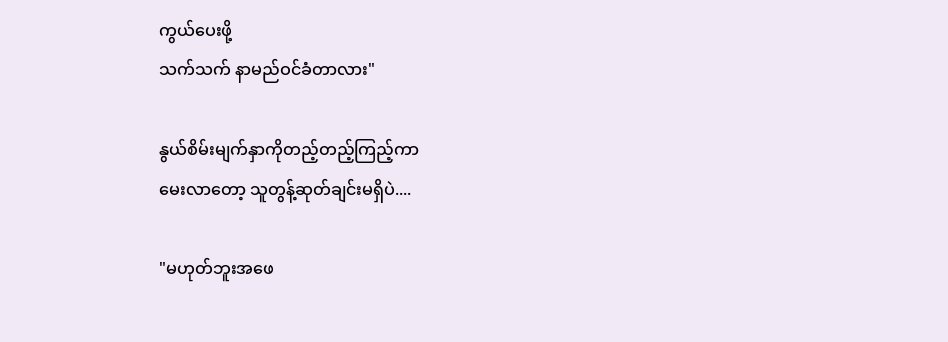ကွယ်ပေးဖို့
သက်သက် နာမည်ဝင်ခံတာလား"

နွယ်စိမ်းမျက်နှာကိုတည့်တည့်ကြည့်ကာ
မေးလာတော့ သူတွန့်ဆုတ်ချင်းမရှိပဲ....

"မဟုတ်ဘူးအဖေ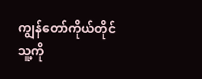ကျွန်တော်ကိုယ်တိုင်
သူ့ကို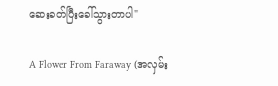ဆေးခတ်ပြီးခေါ်သွားတာပါ"

A Flower From Faraway (အလှမ်း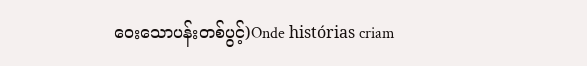ဝေးသောပန်းတစ်ပွင့်)Onde histórias criam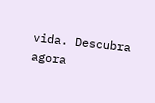vida. Descubra agora